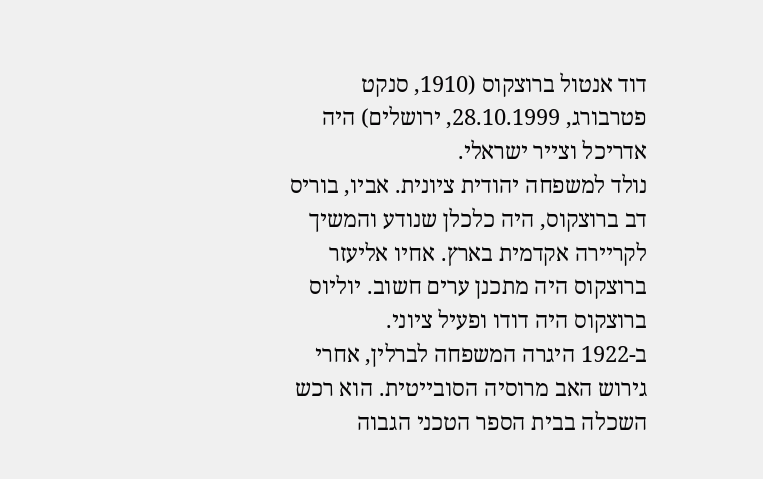דוד אנטול ברוצקוס (1910, סנקט פטרבורג, 28.10.1999, ירושלים) היה אדריכל וצייר ישראלי.
נולד למשפחה יהודית ציונית. אביו, בוריס דב ברוצקוס, היה כלכלן שנודע והמשיך לקריירה אקדמית בארץ. אחיו אליעזר ברוצקוס היה מתכנן ערים חשוב. יוליוס ברוצקוס היה דודו ופעיל ציוני.
ב-1922 היגרה המשפחה לברלין, אחרי גירוש האב מרוסיה הסובייטית. הוא רכש השכלה בבית הספר הטכני הגבוה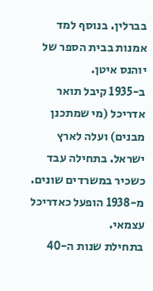בברלין. בנוסף למד אמנות בבית הספר של יוהנס איטן.
ב-1935 קיבל תואר אדריכל (מי שמתכנן מבנים) ועלה לארץ ישראל. בתחילה עבד כשכיר במשרדים שונים. מ-1938 הופעל כאדריכל עצמאי.
בתחילת שנות ה-40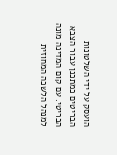הועסק על ידי השלטונות הבריטים כמתכנן עבור הצבא הבריטי. עם קום המדינה מונה למנהל הלשכה המחוזית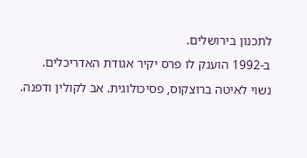לתכנון בירושלים.
ב-1992 הוענק לו פרס יקיר אגודת האדריכלים.
נשוי לאיטה ברוצקוס, פסיכולוגית. אב לקולין ודפנה.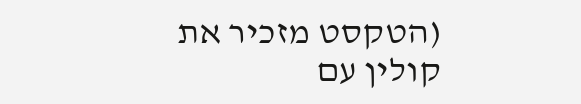(הטקסט מזכיר את קולין עם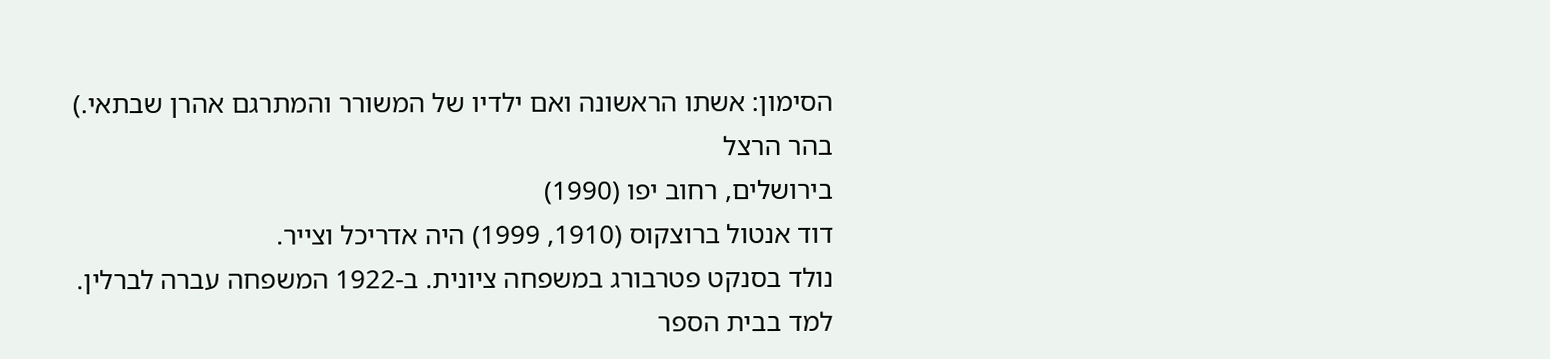הסימון: אשתו הראשונה ואם ילדיו של המשורר והמתרגם אהרן שבתאי.)
בהר הרצל
בירושלים, רחוב יפו (1990)
דוד אנטול ברוצקוס (1910, 1999) היה אדריכל וצייר.
נולד בסנקט פטרבורג במשפחה ציונית. ב-1922 המשפחה עברה לברלין.
למד בבית הספר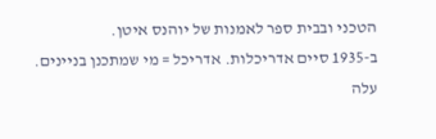הטכני ובבית ספר לאמנות של יוהנס איטן.
ב-1935 סיים אדריכלות. אדריכל = מי שמתכנן בניינים.
עלה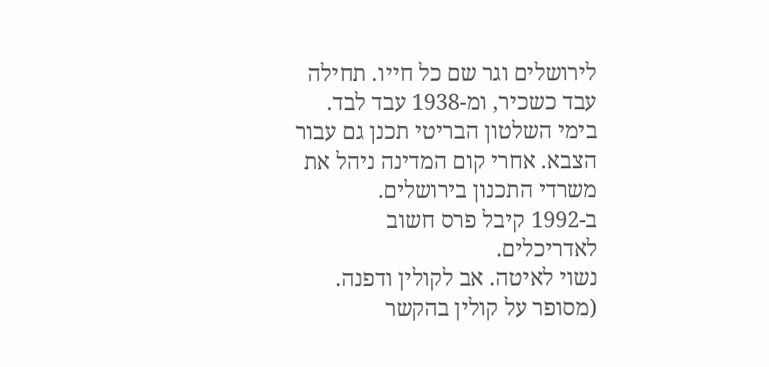לירושלים וגר שם כל חייו. תחילה עבד כשכיר, ומ-1938 עבד לבד.
בימי השלטון הבריטי תכנן גם עבור הצבא. אחרי קום המדינה ניהל את משרדי התכנון בירושלים.
ב-1992 קיבל פרס חשוב לאדריכלים.
נשוי לאיטה. אב לקולין ודפנה. (מסופר על קולין בהקשר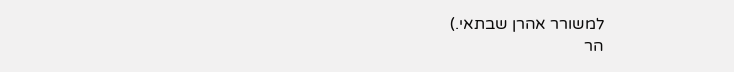למשורר אהרן שבתאי.)
הר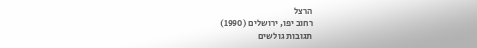הרצל
רחוב יפו, ירושלים (1990)
תגובות גולשים